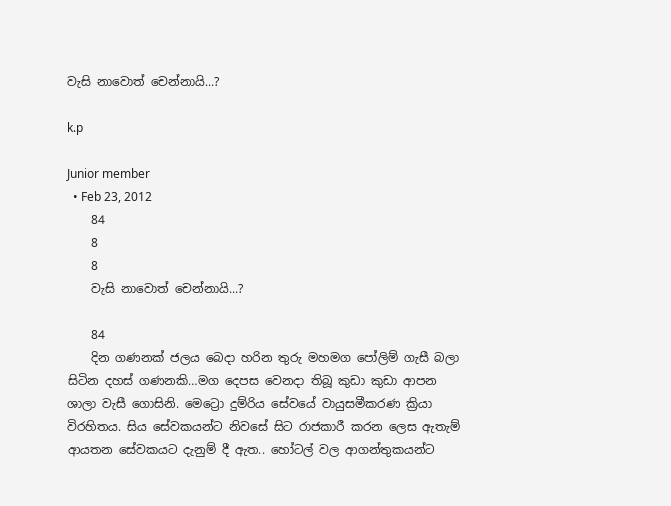වැසි නාවොත් චෙන්නායි...?

k.p

Junior member
  • Feb 23, 2012
    84
    8
    8
    වැසි නාවොත් චෙන්නායි...?

    84
    දින ගණනක් ජලය බෙදා හරින තුරු මහමග පෝලිම් ගැසී බලා සිටින දහස් ගණනකි…මග දෙපස වෙනදා තිබූ කුඩා කුඩා ආපන ශාලා වැසී ගොසිනි. මෙට්‍රො දුම්රිය සේවයේ වායුසමීකරණ ක්‍රියා විරහිතය. සිය සේවකයන්ට නිවසේ සිට රාජකාරී කරන ලෙස ඇතැම් ආයතන සේවකයට දැනුම් දී ඇත.. හෝටල් වල ආගන්තුකයන්ට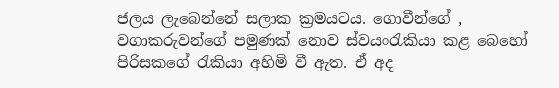ජලය ලැබෙන්නේ සලාක ක්‍රමයටය. ගොවීන්ගේ , වගාකරුවන්ගේ පමුණක් නොව ස්වයංරැකියා කළ බෙහෝ පිරිසකගේ රැකියා අහිමි වී ඇත. ඒ අද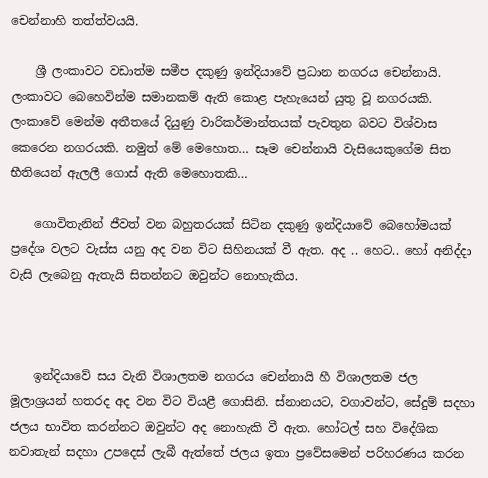චෙන්නාහි තත්ත්වයයි.

    ශ්‍රී ලංකාවට වඩාත්ම සමීප දකුණු ඉන්දියාවේ ප්‍රධාන නගරය චෙන්නායි. ලංකාවට බෙහෙවින්ම සමානකම් ඇති කොළ පැහැයෙන් යුතු වූ නගරයකි. ලංකාවේ මෙන්ම අතීතයේ දියුණු වාරිකර්මාන්තයක් පැවතුන බවට විශ්වාස කෙරෙන නගරයකි. නමුත් මේ මෙහොත… සෑම චෙන්නායි වැසියෙකුගේම සිත භීතියෙන් ඇලලී ගොස් ඇති මෙහොතකි…

    ගොවිතැනින් ජීවත් වන බහුතරයක් සිටින දකුණු ඉන්දියාවේ බෙහෝමයක් ප්‍රදේශ වලට වැස්ස යනු අද වන විට සිහිනයක් වී ඇත. අද .. හෙට.. හෝ අනිද්දා වැසි ලැබෙනු ඇතැයි සිතන්නට ඔවුන්ට නොහැකිය.



    ඉන්දියාවේ සය වැනි විශාලතම නගරය චෙන්නායි හී විශාලතම ජල මූලාශ්‍රයන් හතරද අද වන විට වියළී ගොසිනි. ස්නානයට, වගාවන්ට, සේදුම් සදහා ජලය භාවිත කරන්නට ඔවුන්ට අද නොහැකි වී ඇත. හෝටල් සහ විදේශික නවාතැන් සදහා උපදෙස් ලැබී ඇත්තේ ජලය ඉතා ප්‍රවේසමෙන් පරිහරණය කරන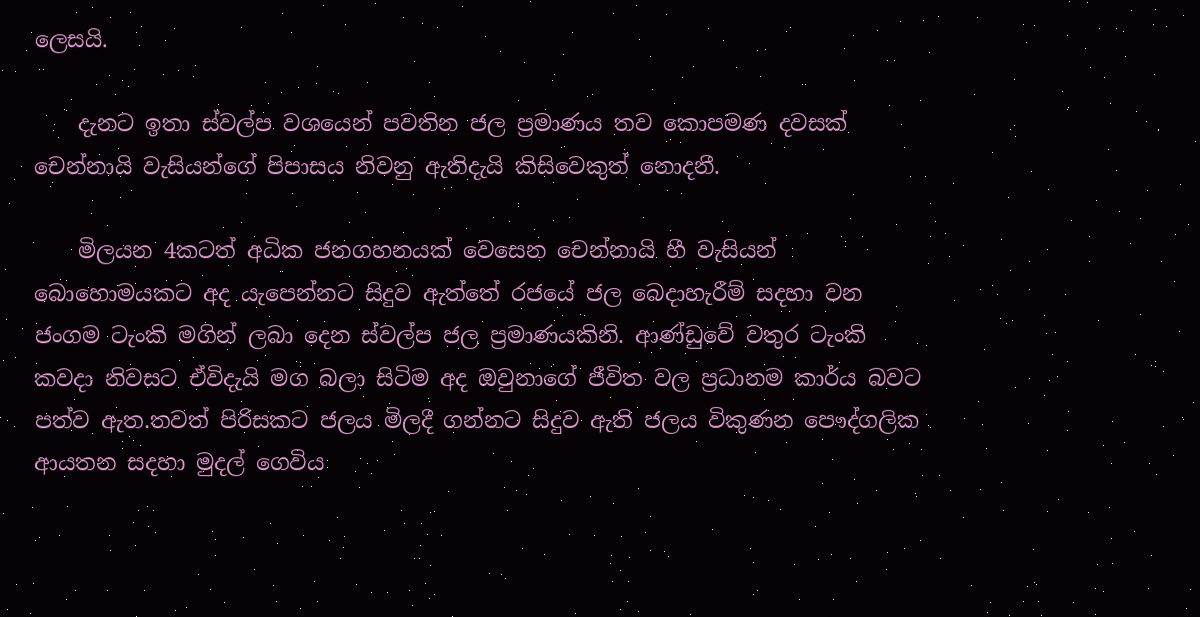ලෙසයි.

    දැනට ඉතා ස්වල්ප වශයෙන් පවතින ජල ප්‍රමාණය තව කොපමණ දවසක් චෙන්නායි වැසියන්ගේ පිපාසය නිවනු ඇතිදැයි කිසිවෙකුත් නොදනී.

    මිලයන 4කටත් අධික ජනගහනයක් වෙසෙන චෙන්නායි හී වැසියන් බොහොමයකට අද යැපෙන්නට සිදුව ඇත්තේ රජයේ ජල බෙදාහැරීම් සදහා වන ජංගම ටැංකි මගින් ලබා දෙන ස්වල්ප ජල ප්‍රමාණයකිනි. ආණ්ඩුවේ වතුර ටැංකි කවදා නිවසට ඒවිදැයි මග බලා සිටිම අද ඔවුනාගේ ජීවිත වල ප්‍රධානම කාර්ය බවට පත්ව ඇත.තවත් පිරිසකට ජලය මිලදී ගන්නට සිදුව ඇති ජලය විකුණන පෞද්ගලික ආයතන සදහා මුදල් ගෙවිය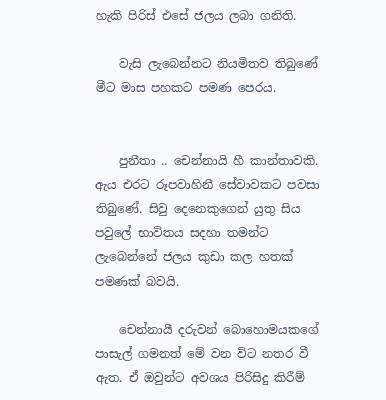හැකි පිරිස් එසේ ජලය ලබා ගනිති.

    වැසි ලැබෙන්නට නියමිතව තිබුණේ මීට මාස පහකට පමණ පෙරය.


    පුනීතා .. චෙන්නායි හී කාන්තාවකි. ඇය එරට රූපවාහිනී සේවාවකට පවසා තිබුණේ. සිවු දෙනෙකුගෙන් යුතු සිය පවුලේ භාවිතය සදහා තමන්ට ලැබෙන්නේ ජලය කුඩා කල හතක් පමණක් බවයි.

    චෙන්නායී දරුවන් බොහොමයකගේ පාසැල් ගමනත් මේ වන විට නතර වී ඇත. ඒ ඔවුන්ට අවශය පිරිසිදු කිරීම්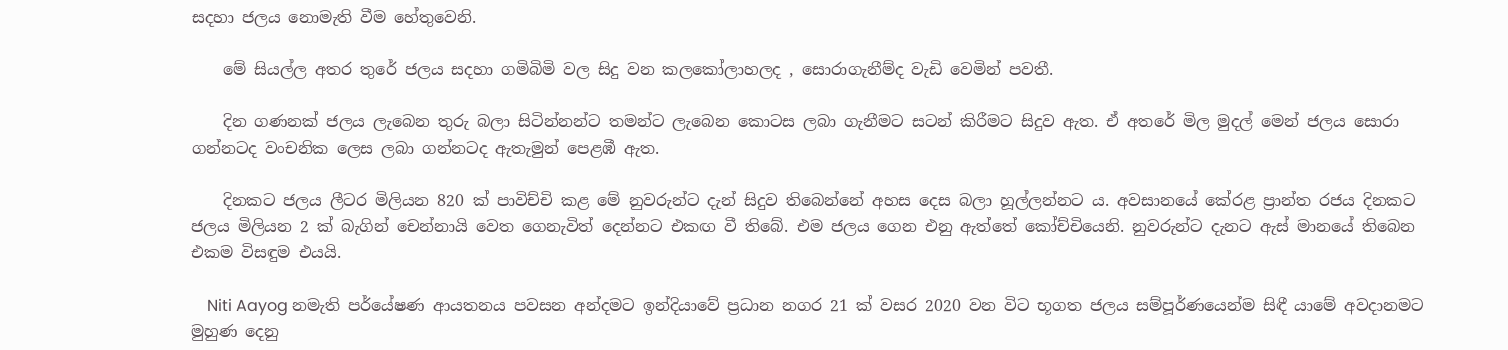සදහා ජලය නොමැති වීම හේතුවෙනි.

    මේ සියල්ල අතර තුරේ ජලය සදහා ගමිබිමි වල සිදු වන කලකෝලාහලද , සොරාගැනීම්ද වැඩි වෙමින් පවතී.

    දින ගණනක් ජලය ලැබෙන තුරු බලා සිටින්නන්ට තමන්ට ලැබෙන කොටස ලබා ගැනීමට සටන් කිරීමට සිදුව ඇත. ඒ අතරේ මිල මුදල් මෙන් ජලය සොරා ගන්නටද වංචනික ලෙස ලබා ගන්නටද ඇතැමුන් පෙළඹී ඇත.

    දිනකට ජලය ලීටර මිලියන 820 ක් පාවිච්චි කළ මේ නුවරුන්ට දැන් සිදුව තිබෙන්නේ අහස දෙස බලා හූල්ලන්නට ය. අවසානයේ කේරළ ප්‍රාන්ත රජය දිනකට ජලය මිලියන 2 ක් බැගින් චෙන්නායි වෙත ගෙනැවිත් දෙන්නට එකඟ වී තිබේ. එම ජලය ගෙන එනු ඇත්තේ කෝච්චියෙනි. නුවරුන්ට දැනට ඇස් මානයේ තිබෙන එකම විසඳුම එයයි.

    Niti Aayog නමැති පර්යේෂණ ආයතනය පවසන අන්දමට ඉන්දියාවේ ප්‍රධාන නගර 21 ක් වසර 2020 වන විට භූගත ජලය සම්පූර්ණයෙන්ම සිඳී යාමේ අවදානමට මුහුණ දෙනු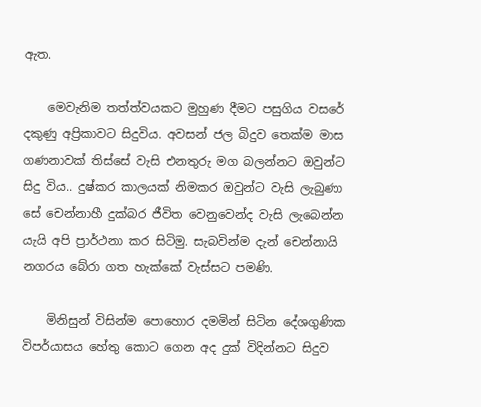ඇත.

    මෙවැනිම තත්ත්වයකට මුහුණ දීමට පසුගිය වසරේ දකුණු අප්‍රිකාවට සිදුවිය. අවසන් ජල බිදුව තෙක්ම මාස ගණනාවක් තිස්සේ වැසි එනතුරු මග බලන්නට ඔවුන්ට සිදු විය.. දුෂ්කර කාලයක් නිමකර ඔවුන්ට වැසි ලැබුණා සේ චෙන්නාහී දුක්බර ජීවිත වෙනුවෙන්ද වැසි ලැබෙන්න යැයි අපි ප්‍රාර්ථනා කර සිටිමු. සැබවින්ම දැන් චෙන්නායි නගරය බේරා ගත හැක්කේ වැස්සට පමණි.

    මිනිසුන් විසින්ම පොහොර දමමින් සිටින දේශගුණික විපර්යාසය හේතු කොට ගෙන අද දුක් විදින්නට සිදුව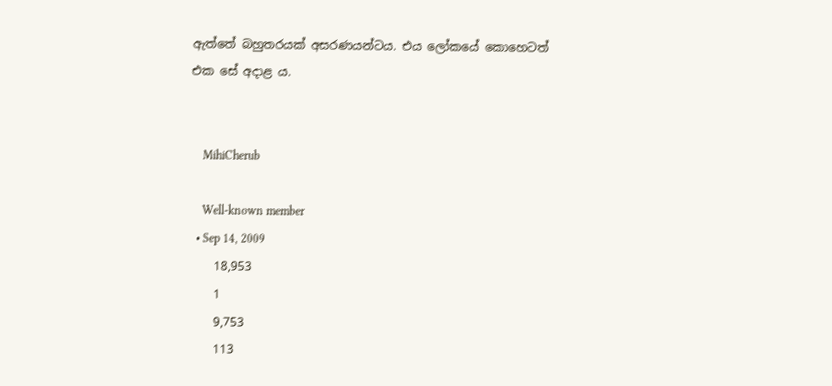ඇත්තේ බහුතරයක් අසරණයන්ටය. එය ලෝකයේ කොහෙටත් එක සේ අදාළ ය.


    MihiCherub

    Well-known member
  • Sep 14, 2009
    18,953
    1
    9,753
    113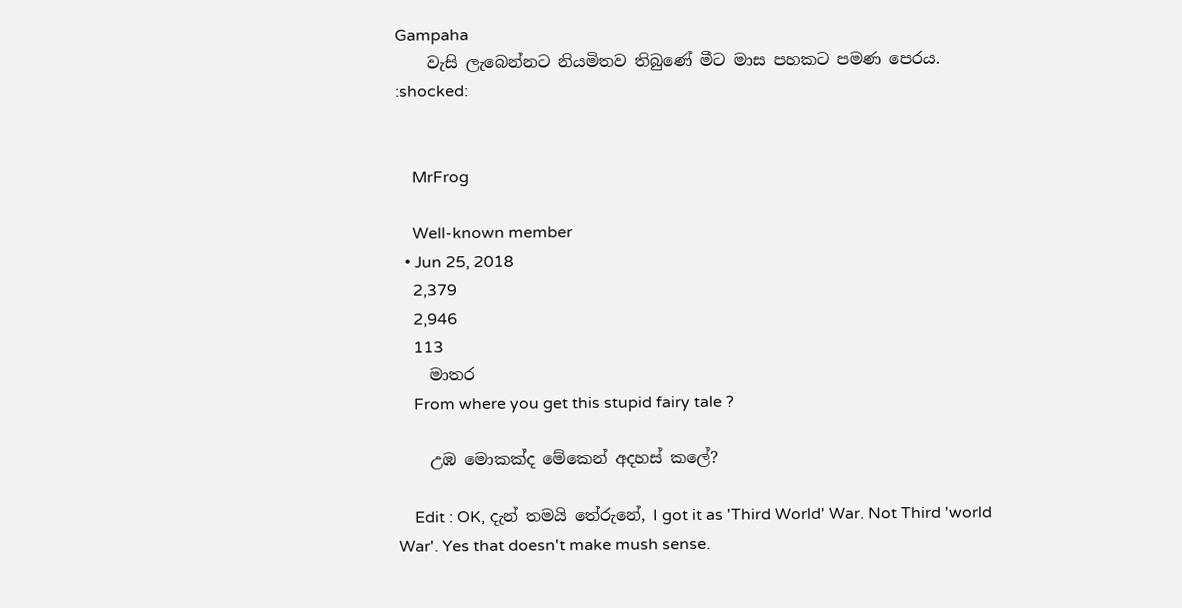Gampaha
    වැසි ලැබෙන්නට නියමිතව තිබුණේ මීට මාස පහකට පමණ පෙරය. :shocked:


    MrFrog

    Well-known member
  • Jun 25, 2018
    2,379
    2,946
    113
    මාතර
    From where you get this stupid fairy tale ?

    උඹ මොකක්ද මේකෙන් අදහස් කලේ?

    Edit : OK, දැන් තමයි තේරුනේ, I got it as 'Third World' War. Not Third 'world War'. Yes that doesn't make mush sense.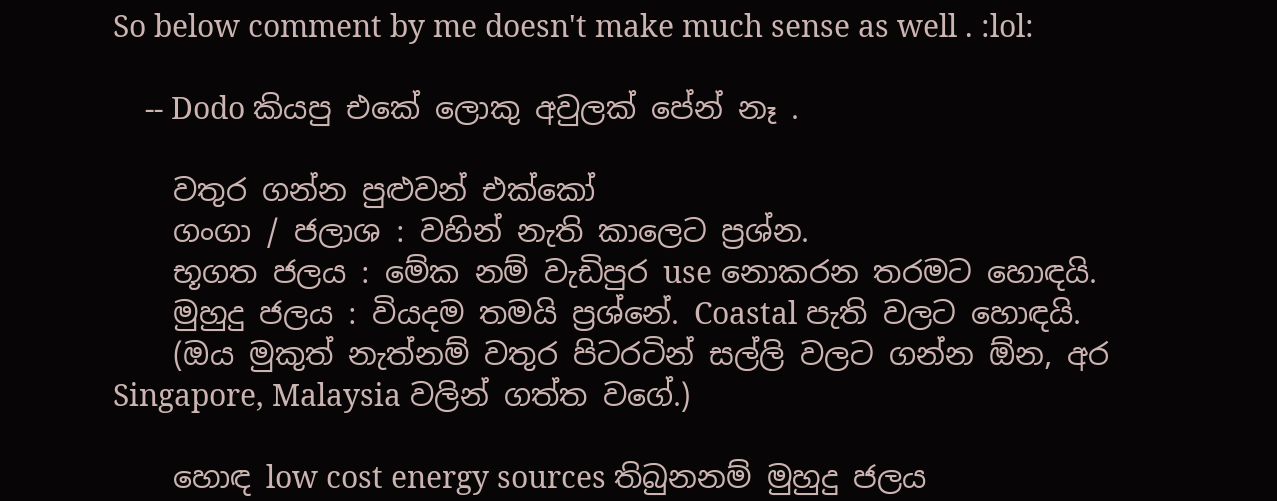So below comment by me doesn't make much sense as well . :lol:

    -- Dodo කියපු එකේ ලොකු අවුලක් පේන් නෑ .

    වතුර ගන්න පුළුවන් එක්කෝ
    ගංගා / ජලාශ : වහින් නැති කාලෙට ප්‍රශ්න.
    භූගත ජලය : මේක නම් වැඩිපුර use නොකරන තරමට හොඳයි.
    මුහුදු ජලය : වියදම තමයි ප්‍රශ්නේ. Coastal පැති වලට හොඳයි.
    (ඔය මුකුත් නැත්නම් වතුර පිටරටින් සල්ලි වලට ගන්න ඕන, අර Singapore, Malaysia වලින් ගත්ත වගේ.)

    හොඳ low cost energy sources තිබුනනම් මුහුදු ජලය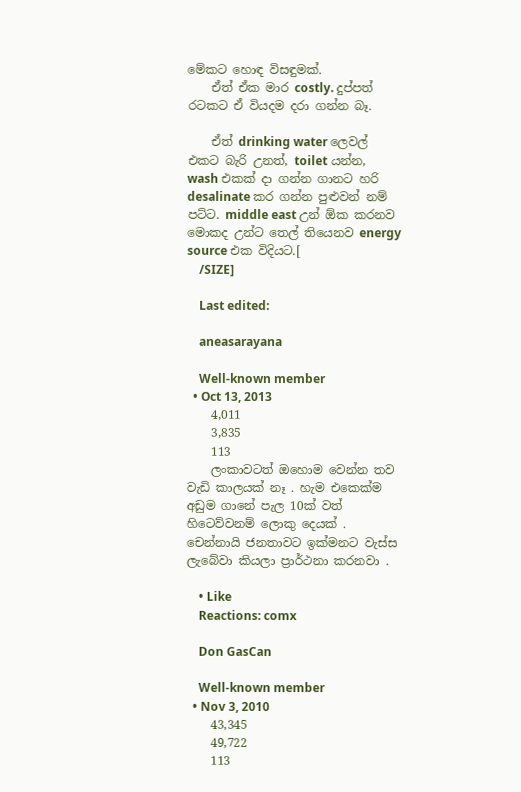මේකට හොඳ විසඳුමක්.
    ඒත් ඒක මාර costly. දුප්පත් රටකට ඒ වියදම දරා ගන්න බෑ.

    ඒත් drinking water ලෙවල් එකට බැරි උනත්, toilet යන්න, wash එකක් දා ගන්න ගානට හරි desalinate කර ගන්න පුළුවන් නම් පට්ට. middle east උන් ඕක කරනව මොකද උන්ට තෙල් තියෙනව energy source එක විදියට.[
    /SIZE]

    Last edited:

    aneasarayana

    Well-known member
  • Oct 13, 2013
    4,011
    3,835
    113
    ලංකාවටත් ඔහොම වෙන්න තව වැඩි කාලයක් නෑ . හැම එකෙක්ම අඩුම ගානේ පැල 10ක් වත් හිටෙව්වනම් ලොකු දෙයක් . චෙන්නායි ජනතාවට ඉක්මනට වැස්ස ලැබේවා කියලා ප්‍රාර්ථනා කරනවා .

    • Like
    Reactions: comx

    Don GasCan

    Well-known member
  • Nov 3, 2010
    43,345
    49,722
    113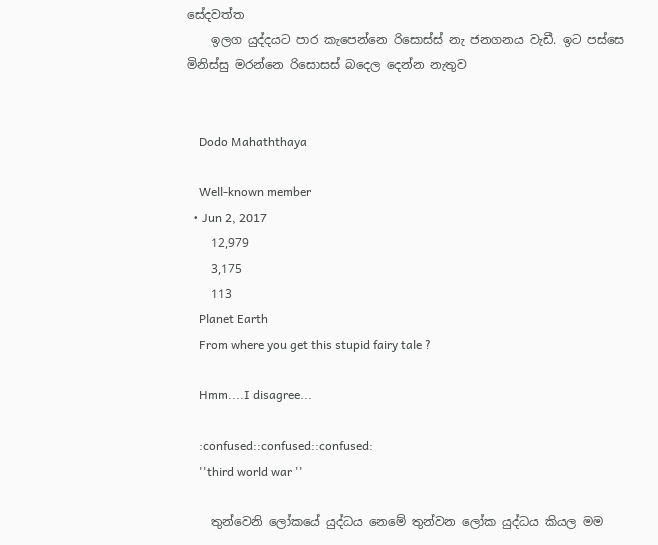සේදවත්ත
    ඉලග යුද්දයට පාර කැපෙන්නෙ රිසොස්ස් නැ ජනගනය වැඩී. ඉට පස්සෙ මිනිස්සු මරන්නෙ රිසොසස් බදෙල දෙන්න නැතුව


    Dodo Mahaththaya

    Well-known member
  • Jun 2, 2017
    12,979
    3,175
    113
    Planet Earth
    From where you get this stupid fairy tale ?

    Hmm....I disagree...

    :confused::confused::confused:
    ''third world war ''

    තුන්වෙනි ලෝකයේ යුද්ධය නෙමේ තුන්වන ලෝක යුද්ධය කියල මම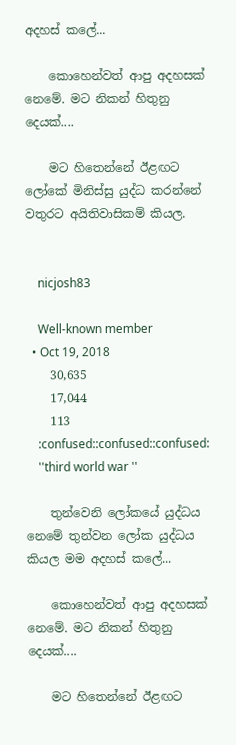අදහස් කලේ...

    කොහෙන්වත් ආපු අදහසක් නෙමේ. මට නිකන් හිතුනු දෙයක්....

    මට හිතෙන්නේ ඊළඟට ලෝකේ මිනිස්සු යුද්ධ කරන්නේ වතුරට අයිතිවාසිකම් කියල.


    nicjosh83

    Well-known member
  • Oct 19, 2018
    30,635
    17,044
    113
    :confused::confused::confused:
    ''third world war ''

    තුන්වෙනි ලෝකයේ යුද්ධය නෙමේ තුන්වන ලෝක යුද්ධය කියල මම අදහස් කලේ...

    කොහෙන්වත් ආපු අදහසක් නෙමේ. මට නිකන් හිතුනු දෙයක්....

    මට හිතෙන්නේ ඊළඟට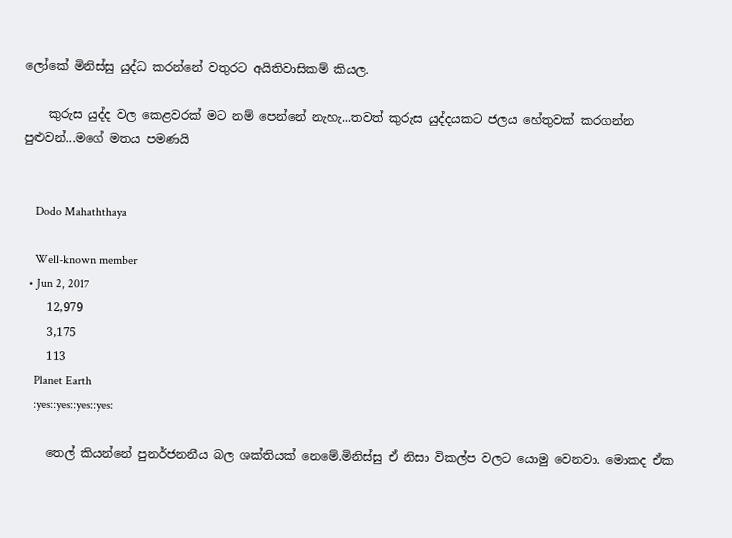ලෝකේ මිනිස්සු යුද්ධ කරන්නේ වතුරට අයිතිවාසිකම් කියල.

    කුරුස යුද්ද වල කෙළවරක් මට නම් පෙන්නේ නැහැ...තවත් කුරුස යුද්දයකට ජලය හේතුවක් කරගන්න පුළුවන්...මගේ මතය පමණයි


    Dodo Mahaththaya

    Well-known member
  • Jun 2, 2017
    12,979
    3,175
    113
    Planet Earth
    :yes::yes::yes::yes:

    තෙල් කියන්නේ පුනර්ජනනීය බල ශක්තියක් නෙමේ.මිනිස්සු ඒ නිසා විකල්ප වලට යොමු වෙනවා. මොකද ඒක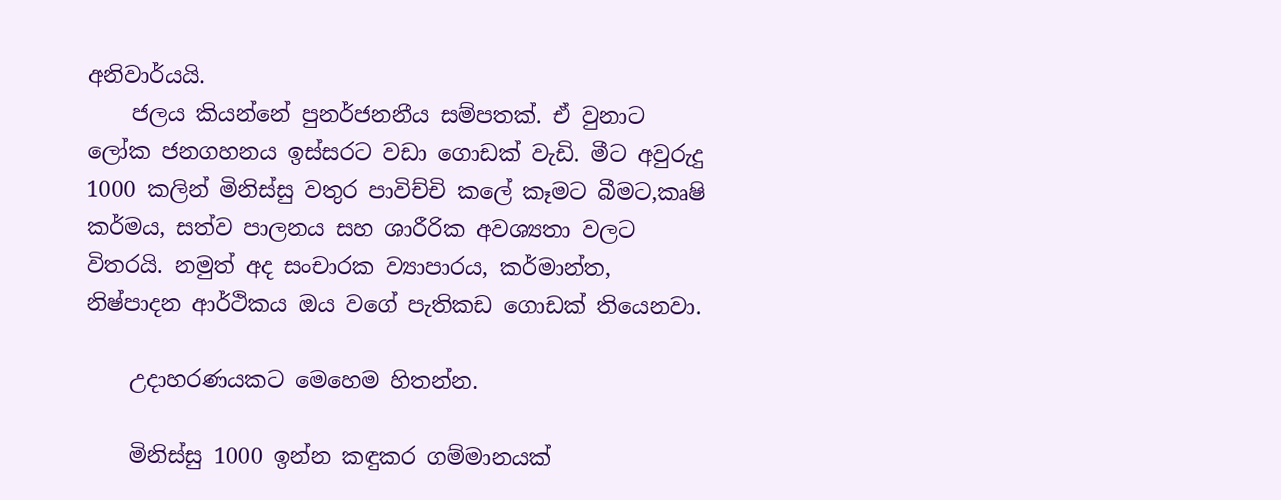අනිවාර්යයි.
    ජලය කියන්නේ පුනර්ජනනීය සම්පතක්. ඒ වුනාට ලෝක ජනගහනය ඉස්සරට වඩා ගොඩක් වැඩි. මීට අවුරුදු 1000 කලින් මිනිස්සු වතුර පාවිච්චි කලේ කෑමට බීමට,කෘෂි කර්මය, සත්ව පාලනය සහ ශාරීරික අවශ්‍යතා වලට විතරයි. නමුත් අද සංචාරක ව්‍යාපාරය, කර්මාන්ත, නිෂ්පාදන ආර්ථිකය ඔය වගේ පැතිකඩ ගොඩක් තියෙනවා.

    උදාහරණයකට මෙහෙම හිතන්න.

    මිනිස්සු 1000 ඉන්න කඳුකර ගම්මානයක්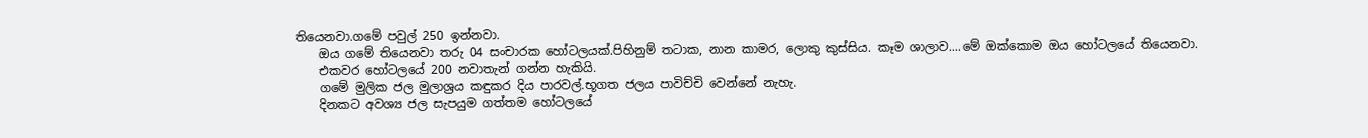තියෙනවා.ගමේ පවුල් 250 ඉන්නවා.
    ඔය ගමේ තියෙනවා තරු 04 සංචාරක හෝටලයක්.පිහිනුම් තටාක, නාන කාමර, ලොකු කුස්සිය. කෑම ශාලාව....මේ ඔක්කොම ඔය හෝටලයේ තියෙනවා.
    එකවර හෝටලයේ 200 නවාතැන් ගන්න හැකියි.
    ගමේ මුලික ජල මුලාශ්‍රය කඳුකර දිය පාරවල්.භූගත ජලය පාවිච්චි වෙන්නේ නැහැ.
    දිනකට අවශ්‍ය ජල සැපයුම ගත්තම හෝටලයේ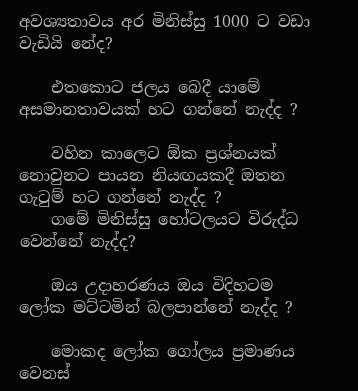අවශ්‍යතාවය අර මිනිස්සු 1000 ට වඩා වැඩියි නේද?

    එතකොට ජලය බෙදී යාමේ අසමානතාවයක් හට ගන්නේ නැද්ද ?

    වහින කාලෙට ඕක ප්‍රශ්නයක් නොවුනට පායන නියඟයකදී ඔතන ගැටුම් හට ගන්නේ නැද්ද ?
    ගමේ මිනිස්සු හෝටලයට විරුද්ධ වෙන්නේ නැද්ද?

    ඔය උදාහරණය ඔය විදිහටම ලෝක මට්ටමින් බලපාන්නේ නැද්ද ?

    මොකද ලෝක ගෝලය ප්‍රමාණය වෙනස්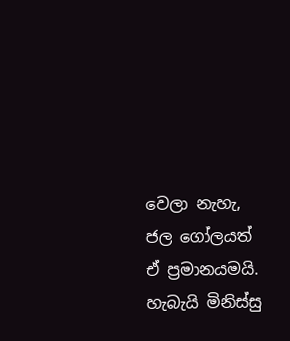වෙලා නැහැ, ජල ගෝලයත් ඒ ප්‍රමානයමයි. හැබැයි මිනිස්සු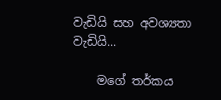වැඩියි සහ අවශ්‍යතා වැඩියි...

    මගේ තර්කය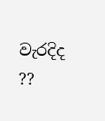වැරදිද ??